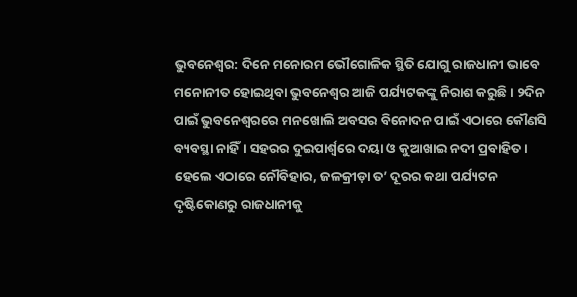ଭୁବନେଶ୍ବର: ଦିନେ ମନୋରମ ଭୌଗୋଳିକ ସ୍ଥିତି ଯୋଗୁ ରାଜଧାନୀ ଭାବେ ମନୋନୀତ ହୋଇଥିବା ଭୁବନେଶ୍ବର ଆଜି ପର୍ଯ୍ୟଟକଙ୍କୁ ନିରାଶ କରୁଛି। ୨ଦିନ ପାଇଁ ଭୁବନେଶ୍ବରରେ ମନଖୋଲି ଅବସର ବିନୋଦନ ପାଇଁ ଏଠାରେ କୌଣସି ବ୍ୟବସ୍ଥା ନାହିଁ। ସହରର ଦୁଇପାର୍ଶ୍ବରେ ଦୟା ଓ କୁଆଖାଇ ନଦୀ ପ୍ରବାହିତ। ହେଲେ ଏଠାରେ ନୌବିହାର, ଜଳକ୍ରୀଡ଼ା ତ’ ଦୂରର କଥ‌ା ପର୍ଯ୍ୟଟନ ଦୃଷ୍ଟିକୋଣରୁ ରାଜଧ‌ାନୀକୁ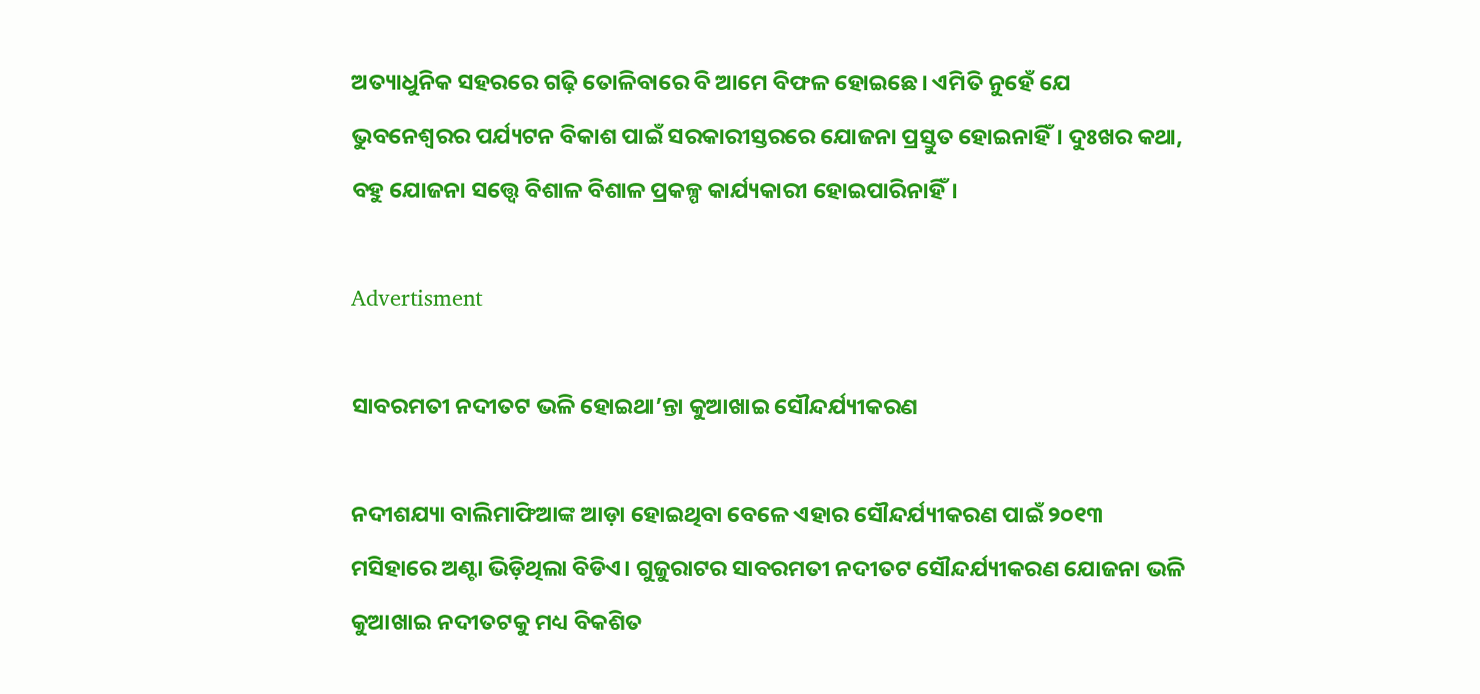ଅତ୍ୟାଧୁନିକ ସହରରେ ଗଢ଼ି ତୋଳିବାରେ ବି ଆମେ ବିଫଳ ହୋଇଛେ। ଏମିତି ନୁହେଁ ଯେ ଭୁବନେଶ୍ବରର ପର୍ଯ୍ୟଟନ ବିକାଶ ପାଇଁ ସରକାରୀସ୍ତରରେ ଯୋଜନା ପ୍ରସ୍ତୁତ ହୋଇନାହିଁ। ଦୁଃଖର କଥା, ବହୁ ଯୋଜନା ସତ୍ତ୍ବେ ବିଶାଳ ବିଶାଳ ପ୍ରକଳ୍ପ କାର୍ଯ୍ୟକାରୀ ହୋଇପାରିନାହିଁ।

Advertisment

ସାବରମତୀ ନଦୀତଟ ଭଳି ହୋଇଥା’ନ୍ତା କୁଆଖାଇ ସୌନ୍ଦର୍ଯ୍ୟୀକରଣ

ନଦୀଶଯ୍ୟା ବାଲିମାଫିଆଙ୍କ ଆଡ଼ା ହୋଇଥିବା ବେଳେ ଏହାର ସୌନ୍ଦର୍ଯ୍ୟୀକରଣ ପାଇଁ ୨୦୧୩ ମସିହାରେ ଅଣ୍ଟା ଭିଡ଼ିଥିଲା ବିଡିଏ। ଗୁଜୁରାଟର ସାବରମତୀ ନଦୀତଟ ସୌନ୍ଦର୍ଯ୍ୟୀକରଣ ଯୋଜନା ଭଳି କୁଆଖାଇ ନଦୀତଟକୁ ମଧ୍ୟ ବିକଶିତ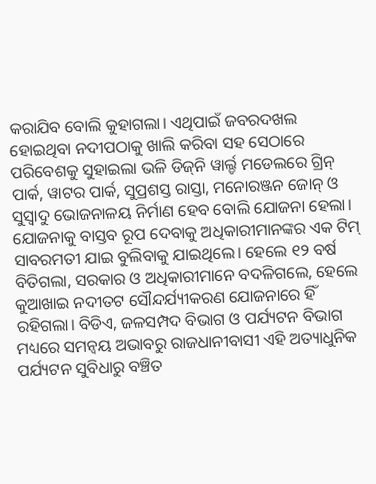କରାଯିବ ବୋଲି କୁହାଗଲା। ଏଥିପାଇଁ ଜବରଦଖଲ ହୋଇଥିବା ନଦୀପଠାକୁ ଖାଲି କରିବା ସହ ସେଠାରେ ପରିବେଶକୁ ସୁହାଇଲା ଭଳି ଡିଜ୍‌ନି ୱାର୍ଲ୍ଡ ମଡେଲରେ ଗ୍ରିନ୍‌ ପାର୍କ, ୱାଟର ପାର୍କ, ସୁପ୍ରଶସ୍ତ ରାସ୍ତା, ମନୋରଞ୍ଜନ ଜୋନ୍‌ ଓ ସୁସ୍ବାଦୁ ଭୋଜନାଳୟ ନିର୍ମାଣ ହେବ ବୋଲି ଯୋଜନା ହେଲା। ଯୋଜନାକୁ ବାସ୍ତବ ରୂପ ଦେବାକୁ ଅଧିକାରୀମାନଙ୍କର ଏକ ଟିମ୍‌ ସାବରମତୀ ଯାଇ ବୁଲିବାକୁ ଯାଇଥିଲେ। ହେଲେ ୧୨ ବର୍ଷ ବିତିଗଲା, ସରକାର ଓ ଅଧିକାରୀମାନେ ବଦଳିଗଲେ, ହେଲେ କୁଆଖାଇ ନଦୀତଟ ସୌନ୍ଦର୍ଯ୍ୟୀକରଣ ଯୋଜନାରେ ହିଁ ରହିଗଲା। ବିଡିଏ, ଜଳସମ୍ପଦ ବିଭାଗ ଓ ପର୍ଯ୍ୟଟନ ବିଭାଗ ମଧ୍ୟରେ ସମନ୍ବୟ ଅଭାବରୁ ରାଜଧାନୀବାସୀ ଏହି ଅତ୍ୟାଧୁନିକ ପର୍ଯ୍ୟଟନ ସୁବିଧାରୁ ବଞ୍ଚିତ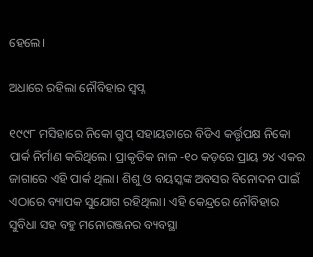ହେଲେ।

ଅଧାରେ ରହିଲା ନୌବିହାର ସ୍ବପ୍ନ

୧୯୯୮ ମସିହାରେ ନିକୋ ଗ୍ରୁପ୍‌ ସହାୟତାରେ ବିଡିଏ କର୍ତ୍ତୃପକ୍ଷ ନିକୋ ପାର୍କ ନିର୍ମାଣ କରିଥିଲେ। ପ୍ରାକୃତିକ ନାଳ -୧୦ କଡ଼ରେ ପ୍ରାୟ ୨୪ ଏକର ଜାଗାରେ ଏହି ପାର୍କ ଥିଲା। ଶିଶୁ ଓ ବୟସ୍କଙ୍କ ଅବସର ବିନୋଦନ ପାଇଁ ଏଠାରେ ବ୍ୟାପକ ସୁଯୋଗ ରହିଥିଲା। ଏହି କେନ୍ଦ୍ରରେ ନୌବିହାର ସୁବିଧା ସହ ବହୁ ମନୋରଞ୍ଜନର ବ୍ୟବସ୍ଥା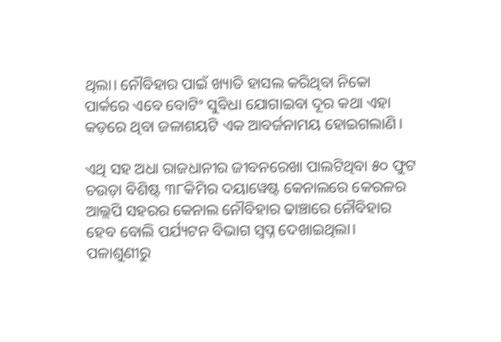ଥିଲା। ନୌବିହାର ପାଇଁ ଖ୍ୟାତି ହାସଲ କରିଥିବା ନିକୋ ପାର୍କରେ ଏବେ ବୋଟିଂ ସୁବିଧା ଯୋଗାଇବା ଦୂର କଥା ଏହା କଡ଼ରେ ଥିବା ଜଳାଶୟଟି ଏକ ଆବର୍ଜନାମୟ ହୋଇଗଲାଣି।

ଏଥି ସହ ଅଧ‌ା ରାଜଧାନୀର ଜୀବନରେଖା ପାଲଟିଥିବା ୫୦ ଫୁଟ ଚଉଡ଼ା ବିଶିଷ୍ଟ ୩୮କିମିର ଦୟାୱେ‌ଷ୍ଟ କେନାଲରେ କେରଳର ଆଲ୍ଲପି ସହରର କେନାଲ ନୌବିହାର ଢାଞ୍ଚାରେ ନୌବିହାର ହେବ ବୋଲି ପର୍ଯ୍ୟଟନ ବିଭାଗ ସ୍ବପ୍ନ ଦେଖାଇଥିଲା। ପଳାଶୁଣୀରୁ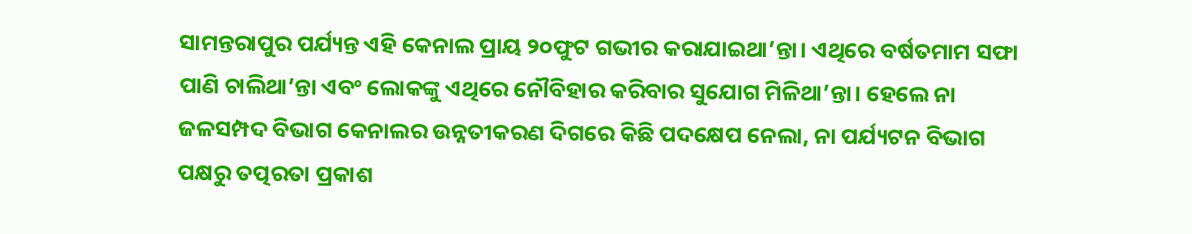ସାମନ୍ତରାପୁର ପର୍ଯ୍ୟନ୍ତ ଏହି କେନାଲ ପ୍ରାୟ ୨୦ଫୁଟ ଗଭୀର କରାଯାଇଥା’ନ୍ତା। ଏଥିରେ ବର୍ଷତମାମ ସଫା ପାଣି ଚାଲିଥା’ନ୍ତା ଏବଂ ଲୋକଙ୍କୁ ଏଥିରେ ନୌବିହାର କରିବାର ସୁଯୋଗ ମିଳିଥା’ନ୍ତା। ହେଲେ ନା ଜଳସମ୍ପଦ ବିଭାଗ କେନାଲର ଉନ୍ନତୀକରଣ ଦିଗରେ କିଛି ପଦକ୍ଷେପ ନେଲା, ନା ପର୍ଯ୍ୟଟନ ବିଭାଗ ପକ୍ଷରୁ ତତ୍ପରତା ପ୍ରକାଶ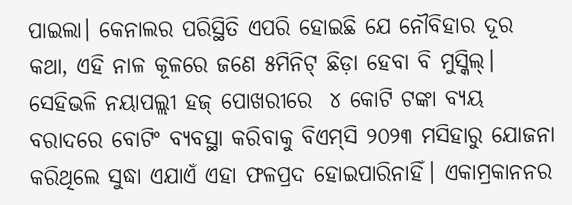ପାଇଲା। କେନାଲର ପରିସ୍ଥିତି ଏପରି ହୋଇଛି ଯେ ନୌବିହାର ଦୂର କଥା, ଏହି ନାଳ କୂଳରେ ଜଣେ ୫ମିନିଟ୍‌ ଛିଡ଼ା ହେବା ବି ମୁସ୍କିଲ୍‌। ସେହିଭଳି ନୟାପଲ୍ଲୀ ହଜ୍‌ ପୋଖରୀରେ  ୪ କୋଟି ଟଙ୍କା ବ୍ୟୟ ବରାଦରେ ବୋଟିଂ ବ୍ୟବସ୍ଥା କରିବାକୁ ବିଏମ୍‌ସି ୨୦୨୩ ମସିହାରୁ ଯୋଜନା କରିଥିଲେ ସୁଦ୍ଧା ଏଯାଏଁ ଏହା ଫଳପ୍ରଦ ହୋଇପାରିନାହିଁ। ଏକାମ୍ରକାନନର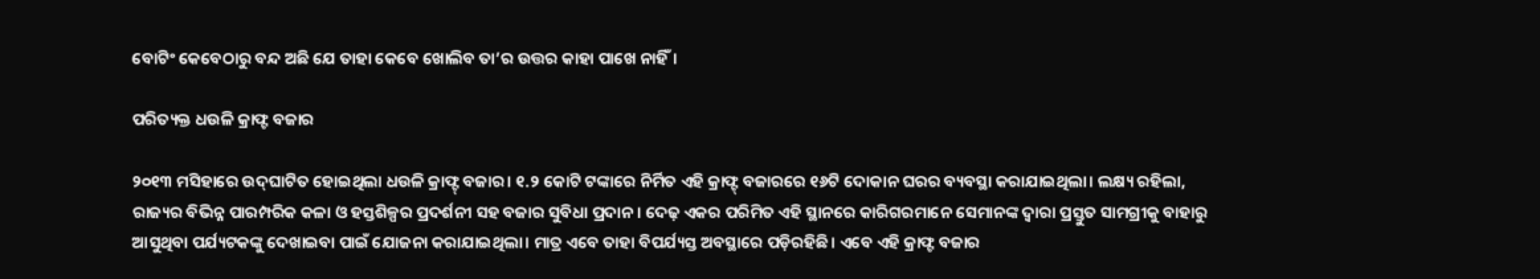ବୋଟିଂ କେବେଠାରୁ ବନ୍ଦ ଅଛି ଯେ ତାହା କେବେ ଖୋଲିବ ତା’ର ଉତ୍ତର କାହା ପାଖେ ନାହିଁ।

ପରିତ୍ୟକ୍ତ ଧଉଳି କ୍ରାଫ୍ଟ ବଜାର

୨୦୧୩ ମସିହାରେ ଉଦ୍‌‌ଘାଟିତ ହୋଇଥିଲା ଧଉଳି କ୍ରାଫ୍ଟ୍‌‌ ବଜାର। ୧.୨ କୋଟି ଟଙ୍କାରେ ନିର୍ମିତ ଏହି କ୍ରାଫ୍ଟ୍‌‌ ବଜାରରେ ୧୬ଟି ଦୋକାନ ଘରର ବ୍ୟବସ୍ଥା କରାଯାଇଥିଲା। ଲକ୍ଷ୍ୟ ରହିଲା, ରାଜ୍ୟର ବିଭିନ୍ନ ପାରମ୍ପରିକ କଳା ଓ ହସ୍ତଶିଳ୍ପର ପ୍ରଦର୍ଶନୀ ସହ ବଜାର ସୁବିଧା ପ୍ରଦାନ। ଦେଢ଼ ଏକର ପରିମିତ ଏହି ସ୍ଥାନରେ କାରିଗରମାନେ ସେମାନଙ୍କ ଦ୍ୱାରା ପ୍ରସ୍ତୁତ ସାମଗ୍ରୀକୁ ବାହାରୁ ଆସୁଥିବା ପର୍ଯ୍ୟଟକଙ୍କୁ ଦେଖାଇବା ପାଇଁ ଯୋଜନା କରାଯାଇଥିଲା। ମାତ୍ର ଏବେ ତାହା ବିପର୍ଯ୍ୟସ୍ତ ଅବସ୍ଥାରେ ପଡ଼ିରହିଛି। ଏବେ ଏହି କ୍ରାଫ୍ଟ ବଜାର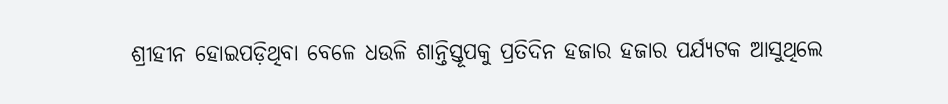ଶ୍ରୀହୀନ ହୋଇପଡ଼ିଥିବା ବେଳେ ଧଉଳି ଶାନ୍ତିସ୍ତୂପକୁ ପ୍ରତିଦିନ ହଜାର ହଜାର ପର୍ଯ୍ୟଟକ ଆସୁଥିଲେ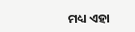ମଧ୍ୟ ଏହା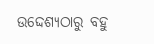ଉଦ୍ଦେଶ୍ୟଠାରୁ ବହୁ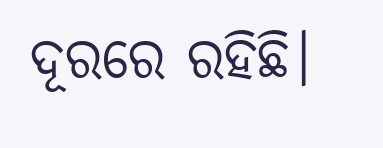ଦୂରରେ ରହିଛି।